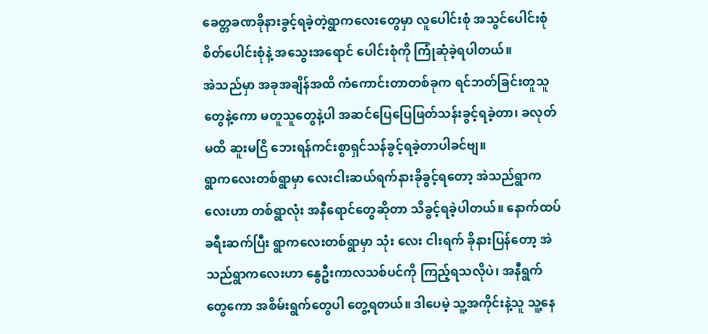ခေတ္တခဏခိုနားခွင့်ရခဲ့တဲ့ရွာကလေးတွေမှာ လူပေါင်းစုံ အသွင်ပေါင်းစုံ စိတ်ပေါင်းစုံနဲ့ အသွေးအရောင် ပေါင်းစုံကို ကြုံဆုံခဲ့ရပါတယ်။
အဲသည်မှာ အခုအချိန်အထိ ကံကောင်းတာတစ်ခုက ရင်ဘတ်ခြင်းတူသူတွေနဲ့ကော မတူသူတွေနဲ့ပါ အဆင်ပြေပြေဖြတ်သန်းခွင့်ရခဲ့တာ၊ ခလုတ်မထိ ဆူးမငြိ ဘေးရန်ကင်းစွာရှင်သန်ခွင့်ရခဲ့တာပါခင်ဗျ။
ရွာကလေးတစ်ရွာမှာ လေးငါးဆယ်ရက်နားခိုခွင့်ရတော့ အဲသည်ရွာကလေးဟာ တစ်ရွာလုံး အနီရောင်တွေဆိုတာ သိခွင့်ရခဲ့ပါတယ်။ နောက်ထပ်ခရီးဆက်ပြီး ရွာကလေးတစ်ရွာမှာ သုံး လေး ငါးရက် ခိုနားပြန်တော့ အဲသည်ရွာကလေးဟာ နွေဦးကာလသစ်ပင်ကို ကြည့်ရသလိုပဲ၊ အနီရွက်တွေကော အစိမ်းရွက်တွေပါ တွေ့ရတယ်။ ဒါပေမဲ့ သူ့အကိုင်းနဲ့သူ သူ့နေ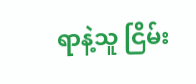ရာနဲ့သူ ငြိမ်း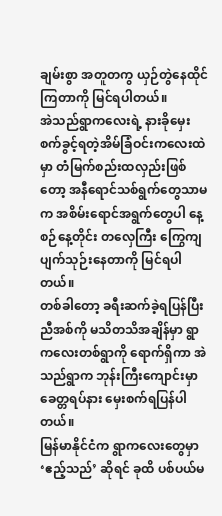ချမ်းစွာ အတူတကွ ယှဉ်တွဲနေထိုင်ကြတာကို မြင်ရပါတယ်။
အဲသည်ရွာကလေးရဲ့ နားခိုမှေးစက်ခွင့်ရတဲ့အိမ်ခြံဝင်းကလေးထဲမှာ တံမြက်စည်းထလှည်းဖြစ်တော့ အနီရောင်သစ်ရွက်တွေသာမက အစိမ်းရောင်အရွက်တွေပါ နေ့စဉ်နေ့တိုင်း တလှေကြီး ကြွေကျပျက်သုဉ်းနေတာကို မြင်ရပါတယ်။
တစ်ခါတော့ ခရီးဆက်ခဲ့ရပြန်ပြီး ညီအစ်ကို မသိတသိအချိန်မှာ ရွာကလေးတစ်ရွာကို ရောက်ရှိကာ အဲသည်ရွာက ဘုန်းကြီးကျောင်းမှာခေတ္တရပ်နား မှေးစက်ရပြန်ပါတယ်။
မြန်မာနိုင်ငံက ရွာကလေးတွေမှာ ‘ဧည့်သည်’ ဆိုရင် ခုထိ ပစ်ပယ်မ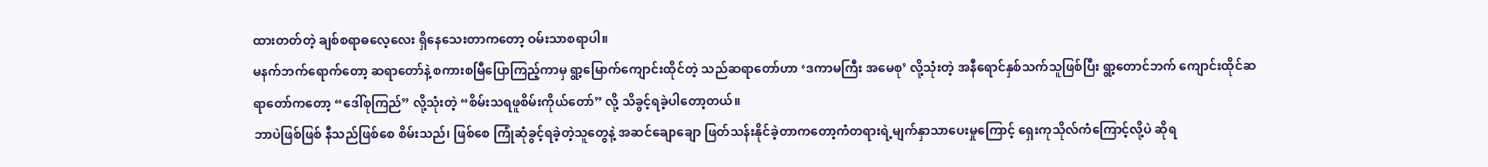ထားတတ်တဲ့ ချစ်စရာဓလေ့လေး ရှိနေသေးတာကတော့ ဝမ်းသာစရာပါ။
မနက်ဘက်ရောက်တော့ ဆရာတော်နဲ့ စကားစမြီပြောကြည့်ကာမှ ရွာ့မြောက်ကျောင်းထိုင်တဲ့ သည်ဆရာတော်ဟာ ‘ဒကာမကြီး အမေစု’ လို့သုံးတဲ့ အနီရောင်နှစ်သက်သူဖြစ်ပြီး ရွာ့တောင်ဘက် ကျောင်းထိုင်ဆရာတော်ကတော့ “ဒေါ်စုကြည်” လို့သုံးတဲ့ “စိမ်းသရဖူစိမ်းကိုယ်တော်” လို့ သိခွင့်ရခဲ့ပါတော့တယ်။
ဘာပဲဖြစ်ဖြစ် နီသည်ဖြစ်စေ စိမ်းသည်၊ ဖြစ်စေ ကြုံဆုံခွင့်ရခဲ့တဲ့သူတွေနဲ့ အဆင်ချောချော ဖြတ်သန်းနိုင်ခဲ့တာကတော့ကံတရားရဲ့မျက်နှာသာပေးမှုကြောင့် ရှေးကုသိုလ်ကံကြောင့်လို့ပဲ ဆိုရ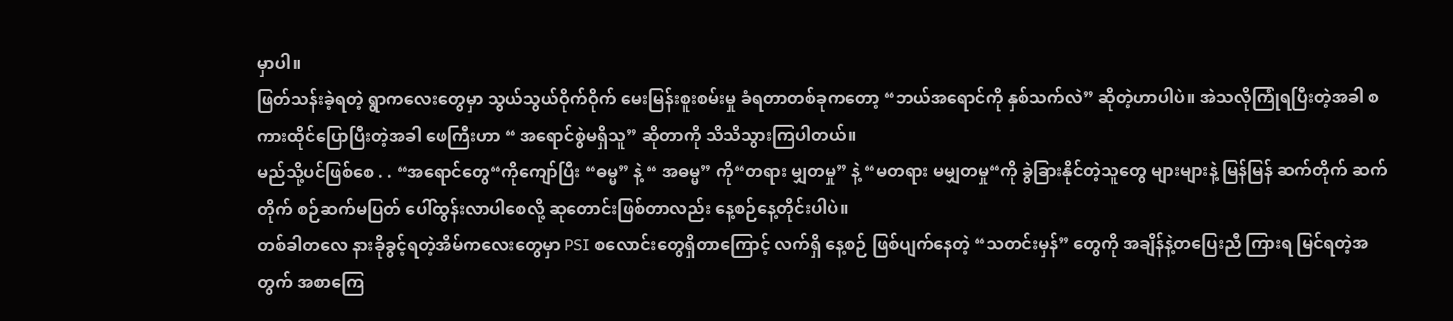မှာပါ။
ဖြတ်သန်းခဲ့ရတဲ့ ရွာကလေးတွေမှာ သွယ်သွယ်ဝိုက်ဝိုက် မေးမြန်းစူးစမ်းမှု ခံရတာတစ်ခုကတော့ “ဘယ်အရောင်ကို နှစ်သက်လဲ” ဆိုတဲ့ဟာပါပဲ။ အဲသလိုကြုံရပြီးတဲ့အခါ စကားထိုင်ပြောပြီးတဲ့အခါ ဖေကြီးဟာ “ အရောင်စွဲမရှိသူ” ဆိုတာကို သိသိသွားကြပါတယ်။
မည်သို့ပင်ဖြစ်စေ . . “အရောင်တွေ“ကိုကျော်ပြီး “ဓမ္မ” နဲ့ “ အဓမ္မ” ကို“တရား မျှတမှု” နဲ့ “မတရား မမျှတမှု“ကို ခွဲခြားနိုင်တဲ့သူတွေ များများနဲ့ မြန်မြန် ဆက်တိုက် ဆက်တိုက် စဉ်ဆက်မပြတ် ပေါ်ထွန်းလာပါစေလို့ ဆုတောင်းဖြစ်တာလည်း နေ့စဉ်နေ့တိုင်းပါပဲ။
တစ်ခါတလေ နားခိုခွင့်ရတဲ့အိမ်ကလေးတွေမှာ PSI စလောင်းတွေရှိတာကြောင့် လက်ရှိ နေ့စဉ် ဖြစ်ပျက်နေတဲ့ “သတင်းမှန်” တွေကို အချိန်နဲ့တပြေးညီ ကြားရ မြင်ရတဲ့အတွက် အစာကြေ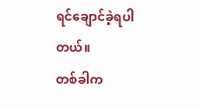ရင်ချောင်ခဲ့ရပါတယ်။
တစ်ခါက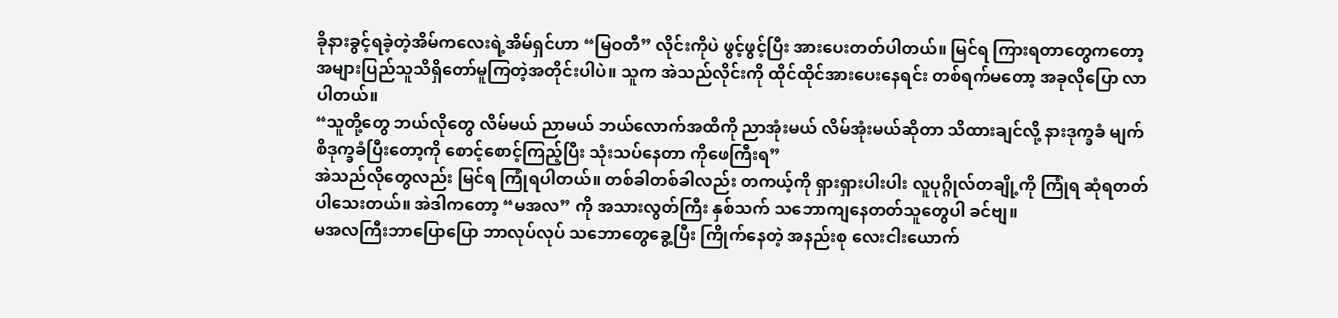ခိုနားခွင့်ရခဲ့တဲ့အိမ်ကလေးရဲ့အိမ်ရှင်ဟာ “မြဝတီ” လိုင်းကိုပဲ ဖွင့်ဖွင့်ပြီး အားပေးတတ်ပါတယ်။ မြင်ရ ကြားရတာတွေကတော့ အများပြည်သူသိရှိတော်မူကြတဲ့အတိုင်းပါပဲ။ သူက အဲသည်လိုင်းကို ထိုင်ထိုင်အားပေးနေရင်း တစ်ရက်မတော့ အခုလိုပြော လာပါတယ်။
“သူတို့တွေ ဘယ်လိုတွေ လိမ်မယ် ညာမယ် ဘယ်လောက်အထိကို ညာအုံးမယ် လိမ်အုံးမယ်ဆိုတာ သိထားချင်လို့ နားဒုက္ခခံ မျက်စိဒုက္ခခံပြီးတော့ကို စောင့်စောင့်ကြည့်ပြီး သုံးသပ်နေတာ ကိုဖေကြီးရ”
အဲသည်လိုတွေလည်း မြင်ရ ကြုံရပါတယ်။ တစ်ခါတစ်ခါလည်း တကယ့်ကို ရှားရှားပါးပါး လူပုဂ္ဂိုလ်တချို့ကို ကြုံရ ဆုံရတတ်ပါသေးတယ်။ အဲဒါကတော့ “မအလ” ကို အသားလွတ်ကြီး နှစ်သက် သဘောကျနေတတ်သူတွေပါ ခင်ဗျ။
မအလကြီးဘာပြောပြော ဘာလုပ်လုပ် သဘောတွေခွေ့ပြီး ကြိုက်နေတဲ့ အနည်းစု လေးငါးယောက်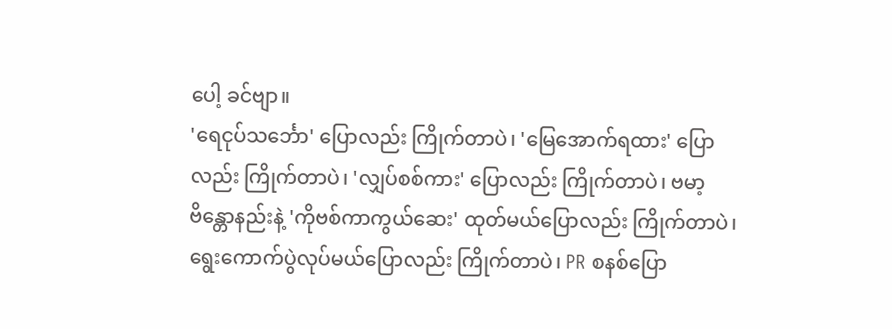ပေါ့ ခင်ဗျာ။
'ရေငုပ်သင်္ဘော' ပြောလည်း ကြိုက်တာပဲ၊ 'မြေအောက်ရထား' ပြောလည်း ကြိုက်တာပဲ၊ 'လျှပ်စစ်ကား' ပြောလည်း ကြိုက်တာပဲ၊ ဗမာ့ဗိန္တောနည်းနဲ့ 'ကိုဗစ်ကာကွယ်ဆေး' ထုတ်မယ်ပြောလည်း ကြိုက်တာပဲ၊ ရွေးကောက်ပွဲလုပ်မယ်ပြောလည်း ကြိုက်တာပဲ၊ PR စနစ်ပြော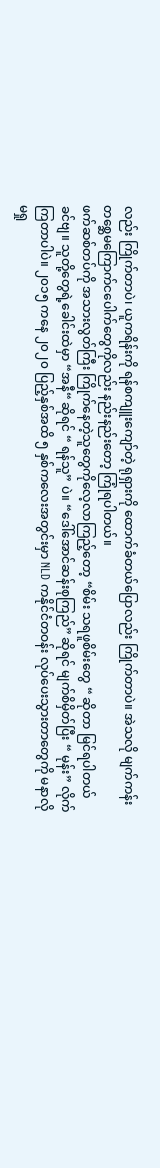လည်း ကြိုက်တာပဲ၊ ယူကရိန်းကို ရန်စကျူးကျော်တဲ့ ရုရှားကို ထောက်ခံတယ်ပြောလည်း ကြိုက်တာပဲ။ အဲသလို မျက်ကန်းတစ္ဆေမကြောက်ငပေါက်တွေကိုလည်း နည်းနည်းတော့ ကြုံရပါတယ်။
ဖက်ဆစ်တပ်ကို အသားလွတ်ကြီး ကြိုက်နေတဲ့သူတွေကိုလေ့လာကြည့်တော့ “စိမ်း သရဖူစိမ်းတွေ “ ဆိုတာ မြင်ရပါတယ်ခင်ဗျ။ သူတို့တွေရဲ့ခေါင်းထဲမှာ “အနီ“ ဆိုရင် “ ရန်သူ” ပဲ။ “ဒေါ်အောင်ဆန်းစုကြည်” ဆိုရင် မျက်စိမှိတ်ပြီး “ မုန်း” လိုက်ကြတာပါပဲ။ ၂၀၁၅ ကနေ ၂၀၂၀ ပြည့်နှစ်အထိ ၅ နှစ်ကလေးအတွင်းမှာ NLD ကနိုင်ငံတဝန်း လုပ်ပေးသွားတာတွေကို မနာလိုမရှု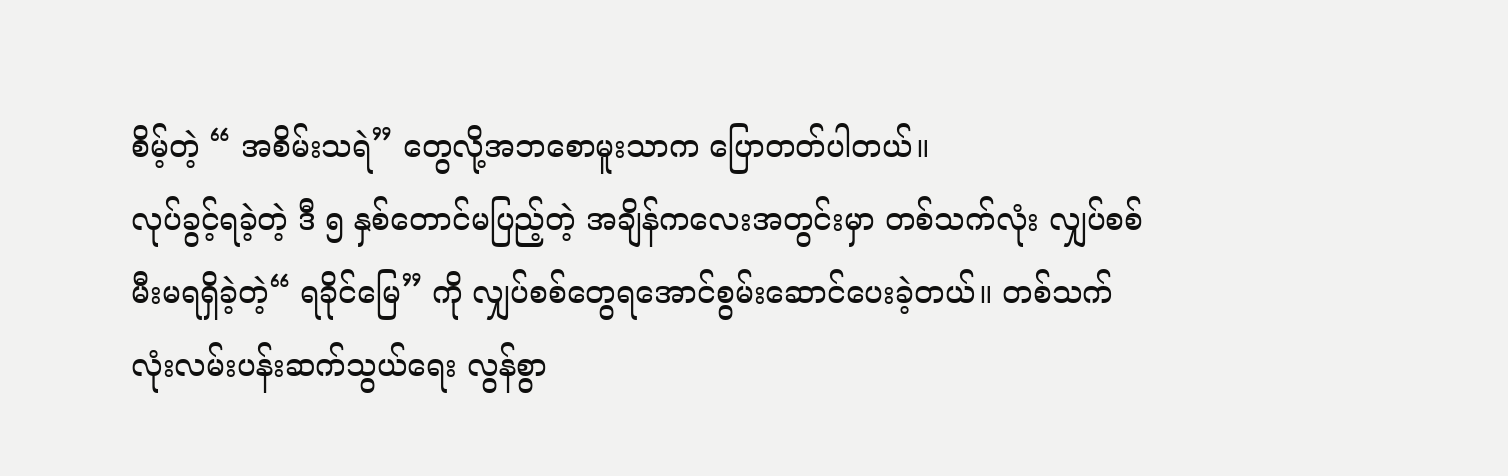စိမ့်တဲ့ “ အစိမ်းသရဲ” တွေလို့အဘစောမူးသာက ပြောတတ်ပါတယ်။
လုပ်ခွင့်ရခဲ့တဲ့ ဒီ ၅ နှစ်တောင်မပြည့်တဲ့ အချိန်ကလေးအတွင်းမှာ တစ်သက်လုံး လျှပ်စစ်မီးမရရှိခဲ့တဲ့“ ရခိုင်မြေ” ကို လျှပ်စစ်တွေရအောင်စွမ်းဆောင်ပေးခဲ့တယ်။ တစ်သက်လုံးလမ်းပန်းဆက်သွယ်ရေး လွန်စွာ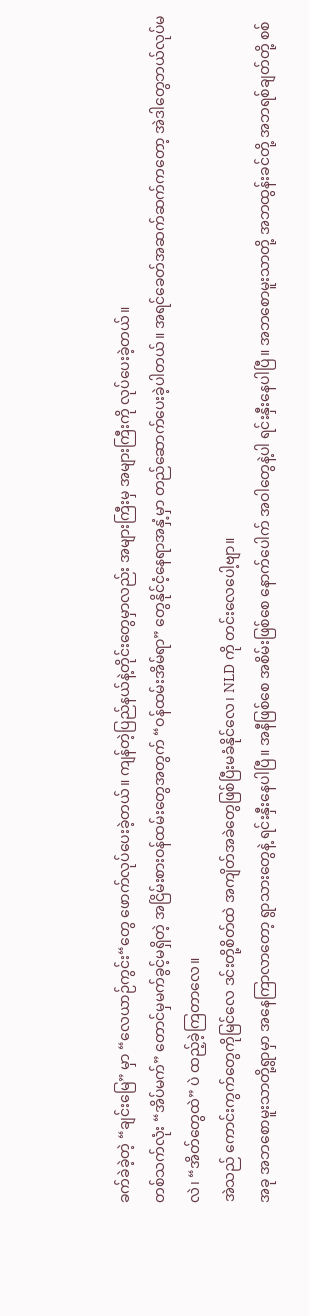ခက်ခဲခဲ့တဲ့ “ချင်းမြေ” မှာ “လေယာဉ်ကွင်း“တွေ ဖောက်လုပ်ပေးခဲ့တယ်။ ကျန်တဲ့ပြည်နယ်နဲ့တိုင်းတွေမှာလည်း အများကြီးမှ အများကြီးကို လုပ်ပေးခဲ့တယ်။
တစ်သက်လုံး “အိပ်မက်” တောင်မှမက်ခွင့်မရှိတဲ့ အငြိမ်းစားဝန်ထမ်းတွေအတွက် “ဝန်ထမ်းအိမ်ရာ” တွေနိုင်ငံ့နေရာအနှံ့မှာ တည်ဆောက်ပေးခဲ့ပါတယ်။ အရင်ခေတ်အဆက်ဆက်ကတော့ အဲဒါတွေဘယ်လုပ်မလဲ၊ “အိတ်တွေထဲ” ပဲ ထည့်ခဲ့ကြတာလေ။
အဲသည် ကောင်းကွက်တွေကိုမြင်လေ ဒင်းတို့စိတ်ထဲ အကျိတ်အခဲတွေဖြစ်ပြီးမခံနိုင်လေ၊ NLD ကို တင်းလေပေါ့ဗျာ။
အခု အဘစောမူးသာတို့ရွာမှာ အနေကြာလာတော့ ရွာသားတွေနဲ့ ရင်းနှီးနေပါပြီ။ အနီဖြစ်စေ အစိမ်းဖြစ်စေ နောက်ပေါက် အဝါတွေနဲ့ပါ ရင်းနှီးနေပါပြီ။ အဘစောမူးသာတို့ အဘထွန်းခင်တို့ အဘရစ်ချတ်တို့ စစ်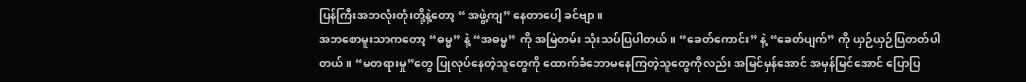ပြန်ကြီးအဘလုံးတုံးတို့နဲ့တော့ “ အဖွဲ့ကျ” နေတာပေါ့ ခင်ဗျာ။
အဘစောမူးသာကတော့ “ဓမ္မ” နဲ့ “အဓမ္မ” ကို အမြဲတမ်း သုံးသပ်ပြပါတယ်။ “ခေတ်ကောင်း” နဲ့ “ခေတ်ပျက်” ကို ယှဉ်ယှဉ်ပြတတ်ပါတယ်။ “မတရားမှု”တွေ ပြုလုပ်နေတဲ့သူတွေကို ထောက်ခံဘောမနေကြတဲ့သူတွေကိုလည်း အမြင်မှန်အောင် အမှန်မြင်အောင် ပြောပြ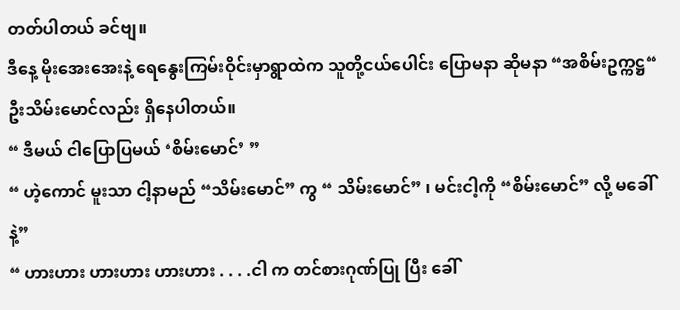တတ်ပါတယ် ခင်ဗျ။
ဒီနေ့ မိုးအေးအေးနဲ့ ရေနွေးကြမ်းဝိုင်းမှာရွာထဲက သူတို့ငယ်ပေါင်း ပြောမနာ ဆိုမနာ “အစိမ်းဥက္ကဋ္ဌ“ ဦးသိမ်းမောင်လည်း ရှိနေပါတယ်။
“ ဒီမယ် ငါပြောပြမယ် ‘စိမ်းမောင်’ ”
“ ဟဲ့ကောင် မူးသာ ငါ့နာမည် “သိမ်းမောင်” ကွ “ သိမ်းမောင်” ၊ မင်းငါ့ကို “စိမ်းမောင်” လို့ မခေါ်နဲ့”
“ ဟားဟား ဟားဟား ဟားဟား . . . .ငါ က တင်စားဂုဏ်ပြု ပြီး ခေါ်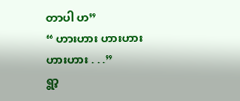တာပါ ဟ”
“ ဟားဟား ဟားဟား ဟားဟား . . .”
ရွာ့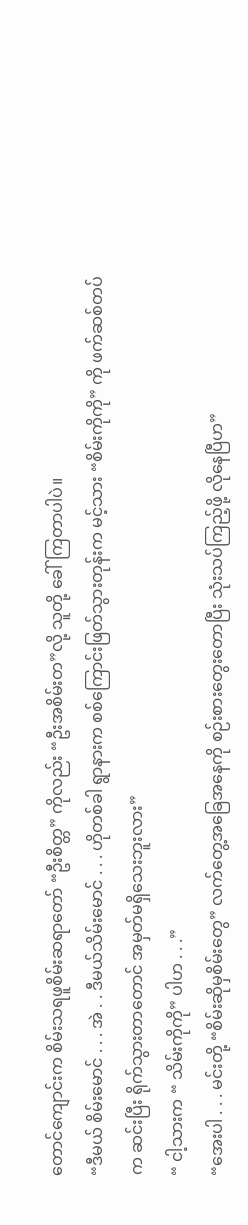တောင်ကျောင်းက စိမ်းသရဖူစိမ်းဆရာတော် “ဦးစိတ္တ” ကိုလည်း “ဦးအစိမ်းတ”လို့ သူတို့ ခေါ်ကြတာပါပဲ။
“ဒီမယ် စိမ်းမောင် . . . အဲ . . ဒီမယ်သိမ်းမောင် . . . ဟိုတစ်ခါ ရွာနားက စစ်ကြောင်းဖြတ်သွားတုန်းက မင့်သား “စိမ်းကိုကို” ကို ဖက်ဆစ်တပ်က ဆင်းပြီး ရိုက်သွားတာတောင် အမှတ်မရှိသေးဘူးလား”
“ ငါ့သားက “ သိမ်းကိုကို” ပါဟ . . .”
“အေးပါ . . . မင်းတို့ “စိမ်းဆိုမှစိမ်းတွေ” လက်တွေ့အခြေအနေကို စဉ်းစားတွေးတောပြီး သုံးသပ်ကြည့်ဖို့ လိုနေပြီဟ”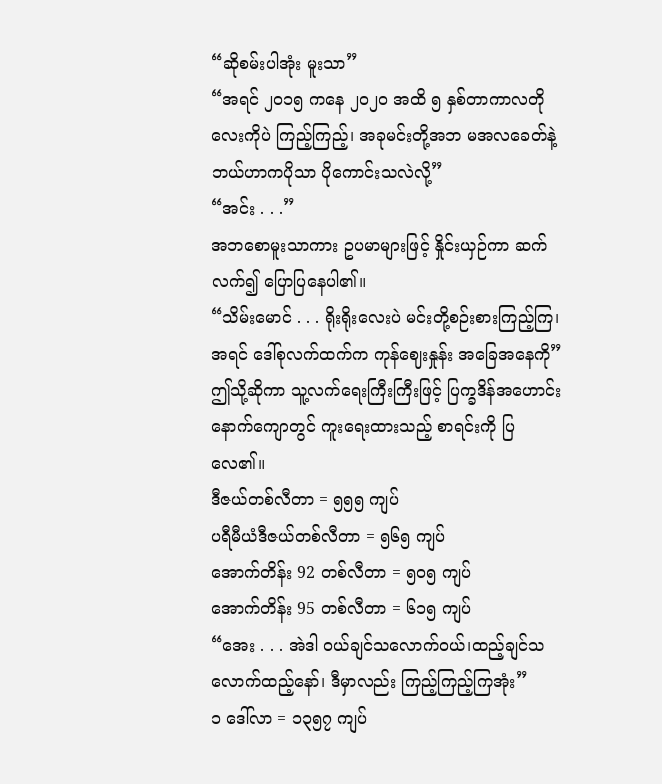“ဆိုစမ်းပါအုံး မူးသာ”
“အရင် ၂၀၁၅ ကနေ ၂၀၂၀ အထိ ၅ နှစ်တာကာလတိုလေးကိုပဲ ကြည့်ကြည့်၊ အခုမင်းတို့အဘ မအလခေတ်နဲ့ ဘယ်ဟာကပိုသာ ပိုကောင်းသလဲလို့”
“အင်း . . .”
အဘစောမူးသာကား ဥပမာများဖြင့် နှိုင်းယှဉ်ကာ ဆက်လက်၍ ပြောပြနေပါ၏။
“သိမ်းမောင် . . . ရိုးရိုးလေးပဲ မင်းတို့စဉ်းစားကြည့်ကြ၊ အရင် ဒေါ်စုလက်ထက်က ကုန်ဈေးနှုန်း အခြေအနေကို”
ဤသို့ဆိုကာ သူ့လက်ရေးကြီးကြီးဖြင့် ပြက္ခဒိန်အဟောင်း နောက်ကျောတွင် ကူးရေးထားသည့် စာရင်းကို ပြလေ၏။
ဒီဇယ်တစ်လီတာ = ၅၅၅ ကျပ်
ပရီမီယံဒီဇယ်တစ်လီတာ = ၅၆၅ ကျပ်
အောက်တိန်း 92 တစ်လီတာ = ၅၀၅ ကျပ်
အောက်တိန်း 95 တစ်လီတာ = ၆၁၅ ကျပ်
“အေး . . . အဲဒါ ဝယ်ချင်သလောက်ဝယ်၊ထည့်ချင်သလောက်ထည့်နော်၊ ဒီမှာလည်း ကြည့်ကြည့်ကြအုံး”
၁ ဒေါ်လာ = ၁၃၅၇ ကျပ်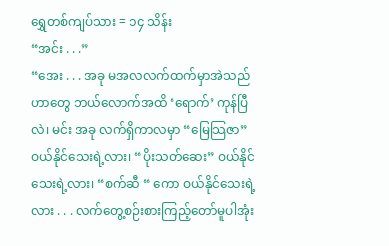ရွှေတစ်ကျပ်သား = ၁၄ သိန်း
“အင်း . . .”
“အေး . . . အခု မအလလက်ထက်မှာအဲသည်ဟာတွေ ဘယ်လောက်အထိ ‘ရောက်’ ကုန်ပြီလဲ၊ မင်း အခု လက်ရှိကာလမှာ “မြေသြဇာ” ဝယ်နိုင်သေးရဲ့လား၊ “ပိုးသတ်ဆေး” ဝယ်နိုင်သေးရဲ့လား၊ “စက်ဆီ “ ကော ဝယ်နိုင်သေးရဲ့လား . . . လက်တွေ့စဉ်းစားကြည့်တော်မူပါအုံး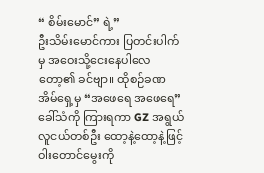“ စိမ်းမောင်” ရဲ့”
ဦးသိမ်းမောင်ကား ပြတင်းပါက်မှ အဝေးသို့ငေးနေပါလေတော့၏ ခင်ဗျာ။ ထိုစဉ်ခဏ အိမ်ရှေ့မှ “အဖေရေ အဖေရေ” ခေါ်သံကို ကြားရကာ GZ အရွယ် လူငယ်တစ်ဦး ထော့နဲ့ထော့နဲ့ဖြင့် ဝါးတောင်မွေးကို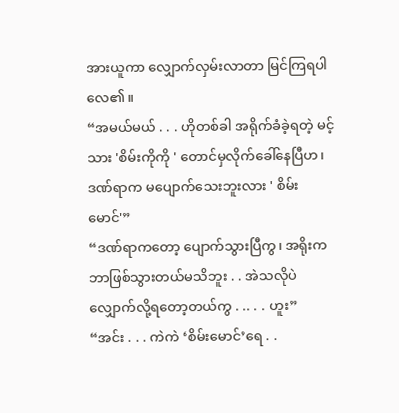အားယူကာ လျှောက်လှမ်းလာတာ မြင်ကြရပါလေ၏။
“အမယ်မယ် . . . ဟိုတစ်ခါ အရိုက်ခံခဲ့ရတဲ့ မင့်သား 'စိမ်းကိုကို ' တောင်မှလိုက်ခေါ်နေပြီဟ၊ ဒဏ်ရာက မပျောက်သေးဘူးလား ' စိမ်းမောင်'”
“ဒဏ်ရာကတော့ ပျောက်သွားပြီကွ၊ အရိုးက ဘာဖြစ်သွားတယ်မသိဘူး . . အဲသလိုပဲ လျှောက်လို့ရတော့တယ်ကွ . .. . . ဟူး”
“အင်း . . . ကဲကဲ ‘စိမ်းမောင်’ရေ . .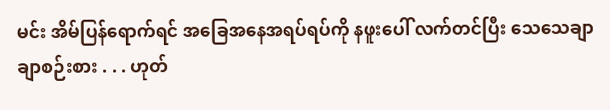မင်း အိမ်ပြန်ရောက်ရင် အခြေအနေအရပ်ရပ်ကို နဖူးပေါ် လက်တင်ပြီး သေသေချာချာစဉ်းစား . . . ဟုတ်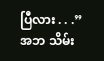ပြီလား . . .”
အဘ သိမ်း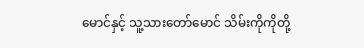မောင်နှင့် သူ့သားတော်မောင် သိမ်းကိုကိုတို့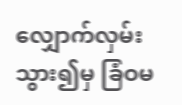လျှောက်လှမ်းသွား၍မှ ခြံဝမ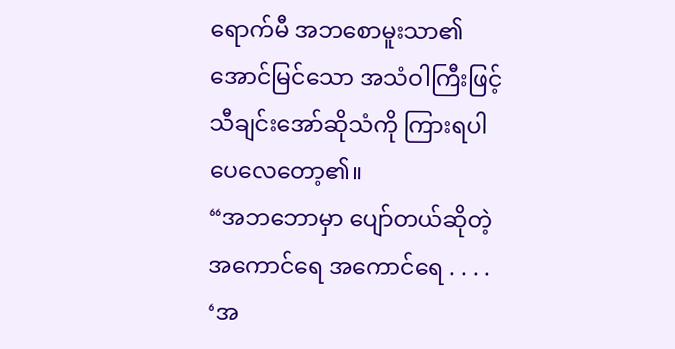ရောက်မီ အဘစောမူးသာ၏ အောင်မြင်သော အသံဝါကြီးဖြင့် သီချင်းအော်ဆိုသံကို ကြားရပါပေလေတော့၏။
“အဘဘောမှာ ပျော်တယ်ဆိုတဲ့ အကောင်ရေ အကောင်ရေ . . . . ‘အ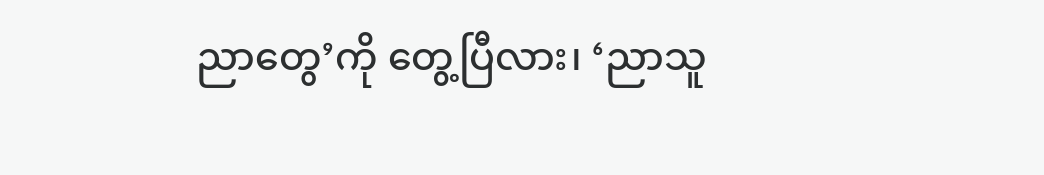ညာတွေ’ကို တွေ့ပြီလား၊ ‘ညာသူ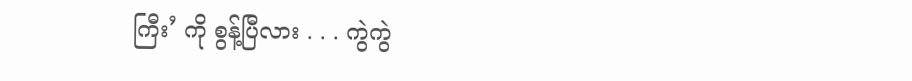ကြီး’ ကို စွန့်ပြီလား . . . ကွဲကွဲ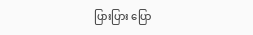ပြားပြား ပြော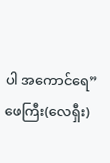ပါ အကောင်ရေ”
ဖေကြီး(လေရှီး)